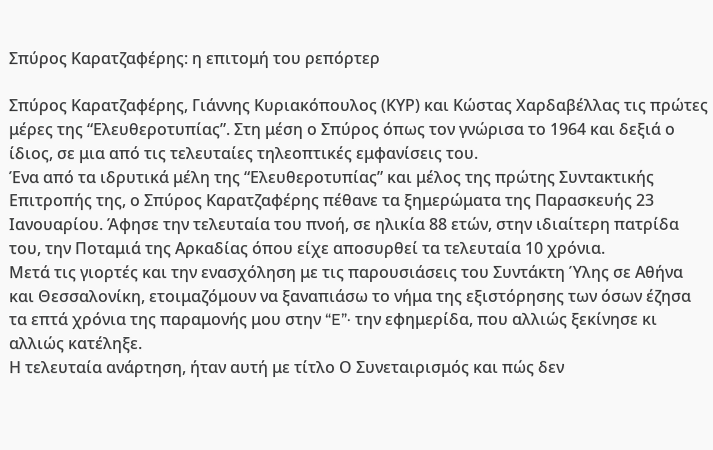Σπύρος Καρατζαφέρης: η επιτομή του ρεπόρτερ

Σπύρος Καρατζαφέρης, Γιάννης Κυριακόπουλος (ΚΥΡ) και Κώστας Χαρδαβέλλας τις πρώτες μέρες της “Ελευθεροτυπίας”. Στη μέση ο Σπύρος όπως τον γνώρισα το 1964 και δεξιά ο ίδιος, σε μια από τις τελευταίες τηλεοπτικές εμφανίσεις του.
Ένα από τα ιδρυτικά μέλη της “Ελευθεροτυπίας” και μέλος της πρώτης Συντακτικής Επιτροπής της, ο Σπύρος Καρατζαφέρης πέθανε τα ξημερώματα της Παρασκευής 23 Ιανουαρίου. Άφησε την τελευταία του πνοή, σε ηλικία 88 ετών, στην ιδιαίτερη πατρίδα του, την Ποταμιά της Αρκαδίας όπου είχε αποσυρθεί τα τελευταία 10 χρόνια.
Μετά τις γιορτές και την ενασχόληση με τις παρουσιάσεις του Συντάκτη Ύλης σε Αθήνα και Θεσσαλονίκη, ετοιμαζόμουν να ξαναπιάσω το νήμα της εξιστόρησης των όσων έζησα τα επτά χρόνια της παραμονής μου στην “E”· την εφημερίδα, που αλλιώς ξεκίνησε κι αλλιώς κατέληξε.
Η τελευταία ανάρτηση, ήταν αυτή με τίτλο Ο Συνεταιρισμός και πώς δεν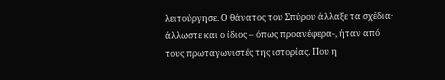λειτούργησε. Ο θάνατος του Σπύρου άλλαξε τα σχέδια· άλλωστε και ο ίδιος – όπως προανέφερα-, ήταν από τους πρωταγωνιστές της ιστορίας. Που η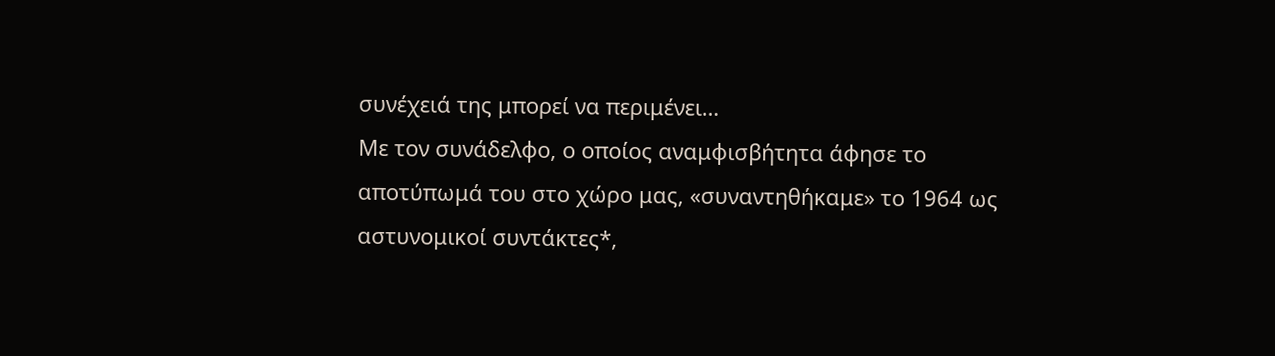συνέχειά της μπορεί να περιμένει…
Με τον συνάδελφο, ο οποίος αναμφισβήτητα άφησε το αποτύπωμά του στο χώρο μας, «συναντηθήκαμε» το 1964 ως αστυνομικοί συντάκτες*,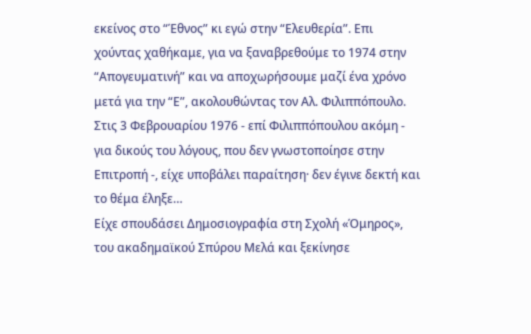εκείνος στο “Έθνος” κι εγώ στην “Ελευθερία”. Επι χούντας χαθήκαμε, για να ξαναβρεθούμε το 1974 στην “Απογευματινή” και να αποχωρήσουμε μαζί ένα χρόνο μετά για την “Ε”, ακολουθώντας τον Αλ. Φιλιππόπουλο. Στις 3 Φεβρουαρίου 1976 - επί Φιλιππόπουλου ακόμη - για δικούς του λόγους, που δεν γνωστοποίησε στην Επιτροπή -, είχε υποβάλει παραίτηση· δεν έγινε δεκτή και το θέμα έληξε…
Είχε σπουδάσει Δημοσιογραφία στη Σχολή «Όμηρος», του ακαδημαϊκού Σπύρου Μελά και ξεκίνησε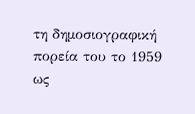τη δημοσιογραφική πορεία του το 1959 ως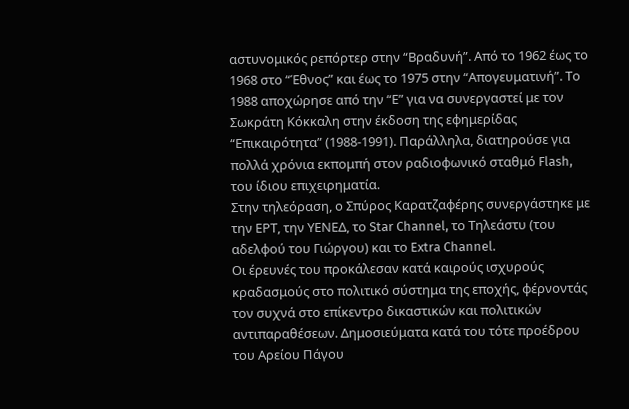αστυνομικός ρεπόρτερ στην “Βραδυνή”. Από το 1962 έως το 1968 στο “Έθνος” και έως το 1975 στην “Απογευματινή”. Το 1988 αποχώρησε από την “Ε” για να συνεργαστεί με τον Σωκράτη Κόκκαλη στην έκδοση της εφημερίδας “Επικαιρότητα” (1988-1991). Παράλληλα, διατηρούσε για πολλά χρόνια εκπομπή στον ραδιοφωνικό σταθμό Flash, του ίδιου επιχειρηματία.
Στην τηλεόραση, ο Σπύρος Καρατζαφέρης συνεργάστηκε με την ΕΡΤ, την ΥΕΝΕΔ, το Star Channel, το Τηλεάστυ (του αδελφού του Γιώργου) και το Extra Channel.
Οι έρευνές του προκάλεσαν κατά καιρούς ισχυρούς κραδασμούς στο πολιτικό σύστημα της εποχής, φέρνοντάς τον συχνά στο επίκεντρο δικαστικών και πολιτικών αντιπαραθέσεων. Δημοσιεύματα κατά του τότε προέδρου του Αρείου Πάγου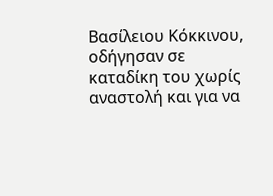Βασίλειου Κόκκινου, οδήγησαν σε καταδίκη του χωρίς αναστολή και για να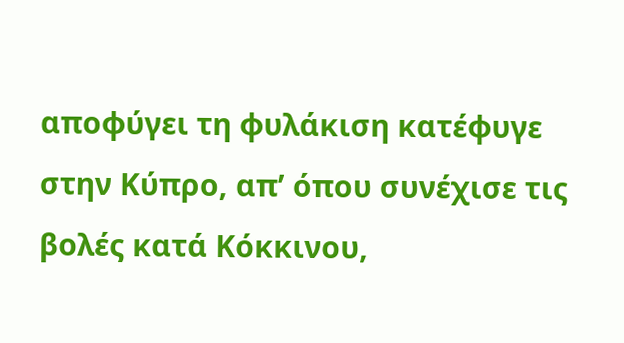αποφύγει τη φυλάκιση κατέφυγε στην Κύπρο, απ’ όπου συνέχισε τις βολές κατά Κόκκινου,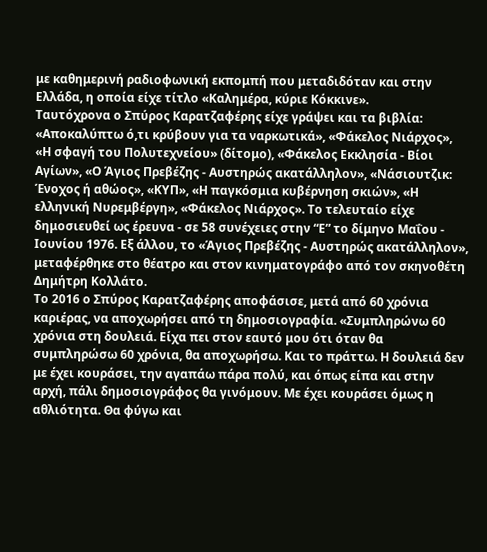με καθημερινή ραδιοφωνική εκπομπή που μεταδιδόταν και στην Ελλάδα, η οποία είχε τίτλο «Καλημέρα, κύριε Κόκκινε».
Ταυτόχρονα ο Σπύρος Καρατζαφέρης είχε γράψει και τα βιβλία: «Αποκαλύπτω ό,τι κρύβουν για τα ναρκωτικά», «Φάκελος Νιάρχος», «Η σφαγή του Πολυτεχνείου» (δίτομο), «Φάκελος Εκκλησία - Βίοι Αγίων», «Ο Άγιος Πρεβέζης - Αυστηρώς ακατάλληλον», «Νάσιουτζικ: Ένοχος ή αθώος», «ΚΥΠ», «Η παγκόσμια κυβέρνηση σκιών», «Η ελληνική Νυρεμβέργη», «Φάκελος Νιάρχος». Το τελευταίο είχε δημοσιευθεί ως έρευνα - σε 58 συνέχειες στην “Ε” το δίμηνο Μαΐου - Ιουνίου 1976. Εξ άλλου, το «Άγιος Πρεβέζης - Αυστηρώς ακατάλληλον», μεταφέρθηκε στο θέατρο και στον κινηματογράφο από τον σκηνοθέτη Δημήτρη Κολλάτο.
Το 2016 ο Σπύρος Καρατζαφέρης αποφάσισε, μετά από 60 χρόνια καριέρας, να αποχωρήσει από τη δημοσιογραφία. «Συμπληρώνω 60 χρόνια στη δουλειά. Είχα πει στον εαυτό μου ότι όταν θα συμπληρώσω 60 χρόνια, θα αποχωρήσω. Και το πράττω. Η δουλειά δεν με έχει κουράσει, την αγαπάω πάρα πολύ, και όπως είπα και στην αρχή, πάλι δημοσιογράφος θα γινόμουν. Με έχει κουράσει όμως η αθλιότητα. Θα φύγω και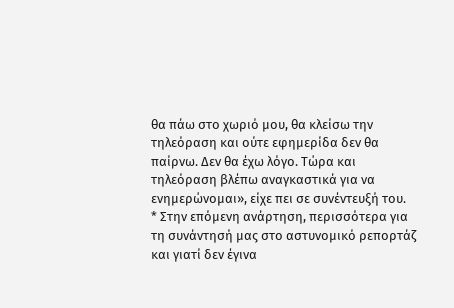θα πάω στο χωριό μου, θα κλείσω την τηλεόραση και ούτε εφημερίδα δεν θα παίρνω. Δεν θα έχω λόγο. Τώρα και τηλεόραση βλέπω αναγκαστικά για να ενημερώνομαι», είχε πει σε συνέντευξή του.
* Στην επόμενη ανάρτηση, περισσότερα για τη συνάντησή μας στο αστυνομικό ρεπορτάζ και γιατί δεν έγινα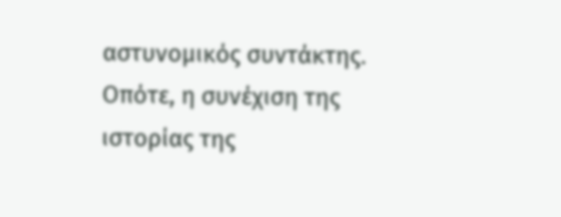αστυνομικός συντάκτης. Οπότε, η συνέχιση της ιστορίας της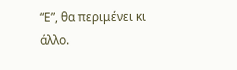“Ε”, θα περιμένει κι άλλο.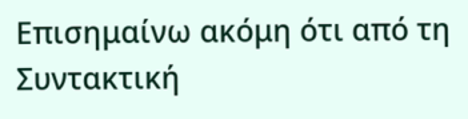Επισημαίνω ακόμη ότι από τη Συντακτική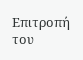Επιτροπή του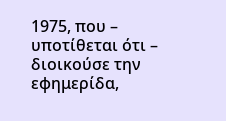1975, που – υποτίθεται ότι – διοικούσε την εφημερίδα,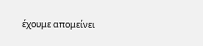έχουμε απομείνει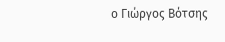ο Γιώργος Βότσης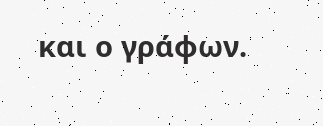και ο γράφων.